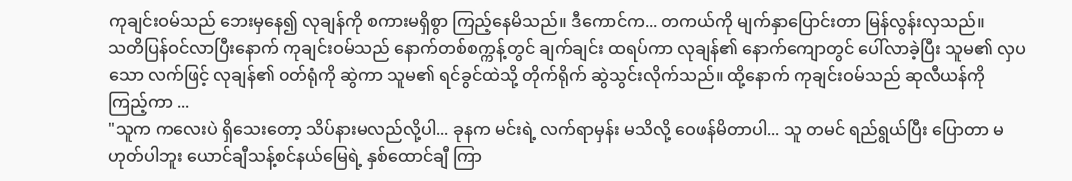ကုချင်းဝမ်သည် ဘေးမှနေ၍ လုချန်ကို စကားမရှိစွာ ကြည့်နေမိသည်။ ဒီကောင်က... တကယ်ကို မျက်နှာပြောင်းတာ မြန်လွန်းလှသည်။
သတိပြန်ဝင်လာပြီးနောက် ကုချင်းဝမ်သည် နောက်တစ်စက္ကန့်တွင် ချက်ချင်း ထရပ်ကာ လုချန်၏ နောက်ကျောတွင် ပေါ်လာခဲ့ပြီး သူမ၏ လှပသော လက်ဖြင့် လုချန်၏ ၀တ်ရုံကို ဆွဲကာ သူမ၏ ရင်ခွင်ထဲသို့ တိုက်ရိုက် ဆွဲသွင်းလိုက်သည်။ ထို့နောက် ကုချင်းဝမ်သည် ဆုလီယန်ကို ကြည့်ကာ ...
"သူက ကလေးပဲ ရှိသေးတော့ သိပ်နားမလည်လို့ပါ... ခုနက မင်းရဲ့ လက်ရာမှန်း မသိလို့ ဝေဖန်မိတာပါ... သူ တမင် ရည်ရွယ်ပြီး ပြောတာ မဟုတ်ပါဘူး ယောင်ချီသန့်စင်နယ်မြေရဲ့ နှစ်ထောင်ချီ ကြာ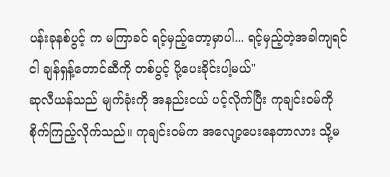ပန်းခုနစ်ပွင့် က မကြာခင် ရင့်မှည့်တော့မှာပါ... ရင့်မှည့်တဲ့အခါကျရင် ငါ ချန်ရှန့်တောင်ဆီကို တစ်ပွင့် ပို့ပေးခိုင်းပါ့မယ်"
ဆုလီယန်သည် မျက်ခုံးကို အနည်းငယ် ပင့်လိုက်ပြီး ကုချင်းဝမ်ကို စိုက်ကြည့်လိုက်သည်။ ကုချင်းဝမ်က အလျော့ပေးနေတာလား သို့မ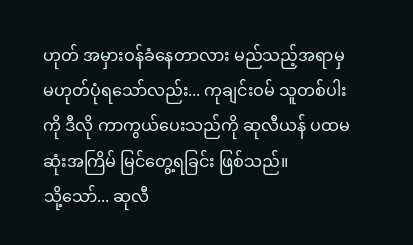ဟုတ် အမှားဝန်ခံနေတာလား မည်သည့်အရာမှ မဟုတ်ပုံရသော်လည်း... ကုချင်းဝမ် သူတစ်ပါးကို ဒီလို ကာကွယ်ပေးသည်ကို ဆုလီယန် ပထမဆုံးအကြိမ် မြင်တွေ့ရခြင်း ဖြစ်သည်။
သို့သော်... ဆုလီ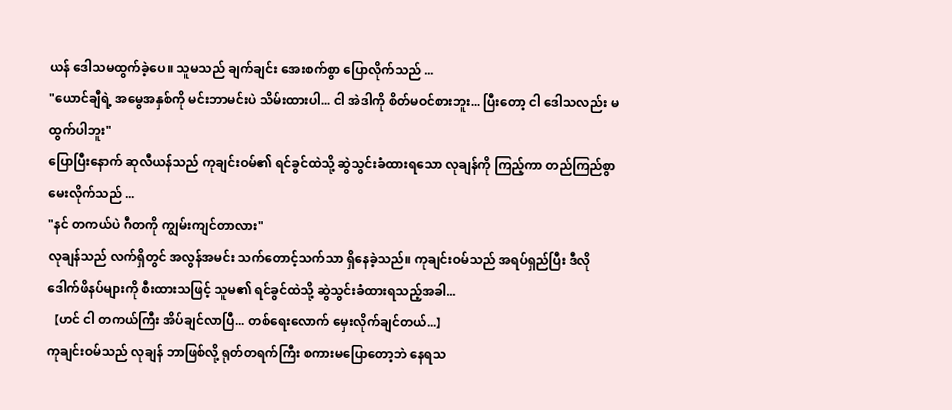ယန် ဒေါသမထွက်ခဲ့ပေ။ သူမသည် ချက်ချင်း အေးစက်စွာ ပြောလိုက်သည် ...
"ယောင်ချီရဲ့ အမွေအနှစ်ကို မင်းဘာမင်းပဲ သိမ်းထားပါ... ငါ အဲဒါကို စိတ်မဝင်စားဘူး... ပြီးတော့ ငါ ဒေါသလည်း မထွက်ပါဘူး"
ပြောပြီးနောက် ဆုလီယန်သည် ကုချင်းဝမ်၏ ရင်ခွင်ထဲသို့ ဆွဲသွင်းခံထားရသော လုချန်ကို ကြည့်ကာ တည်ကြည်စွာ မေးလိုက်သည် ...
"နင် တကယ်ပဲ ဂီတကို ကျွမ်းကျင်တာလား"
လုချန်သည် လက်ရှိတွင် အလွန်အမင်း သက်တောင့်သက်သာ ရှိနေခဲ့သည်။ ကုချင်းဝမ်သည် အရပ်ရှည်ပြီး ဒီလို ဒေါက်ဖိနပ်များကို စီးထားသဖြင့် သူမ၏ ရင်ခွင်ထဲသို့ ဆွဲသွင်းခံထားရသည့်အခါ...
【ဟင် ငါ တကယ်ကြီး အိပ်ချင်လာပြီ... တစ်ရေးလောက် မှေးလိုက်ချင်တယ်...】
ကုချင်းဝမ်သည် လုချန် ဘာဖြစ်လို့ ရုတ်တရက်ကြီး စကားမပြောတော့ဘဲ နေရသ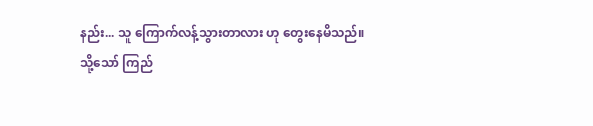နည်း... သူ ကြောက်လန့်သွားတာလား ဟု တွေးနေမိသည်။
သို့သော် ကြည်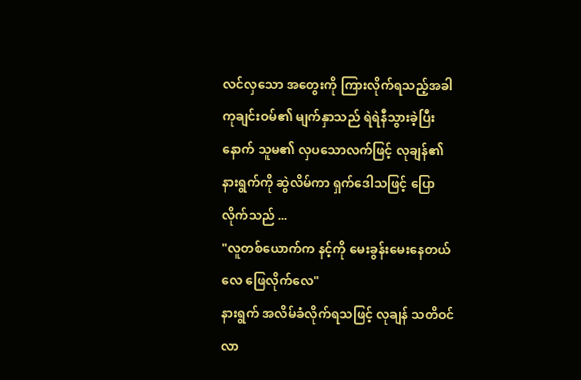လင်လှသော အတွေးကို ကြားလိုက်ရသည့်အခါ ကုချင်းဝမ်၏ မျက်နှာသည် ရဲရဲနီသွားခဲ့ပြီးနောက် သူမ၏ လှပသောလက်ဖြင့် လုချန်၏ နားရွက်ကို ဆွဲလိမ်ကာ ရှက်ဒေါသဖြင့် ပြောလိုက်သည် ...
"လူတစ်ယောက်က နင့်ကို မေးခွန်းမေးနေတယ်လေ ဖြေလိုက်လေ"
နားရွက် အလိမ်ခံလိုက်ရသဖြင့် လုချန် သတိဝင်လာ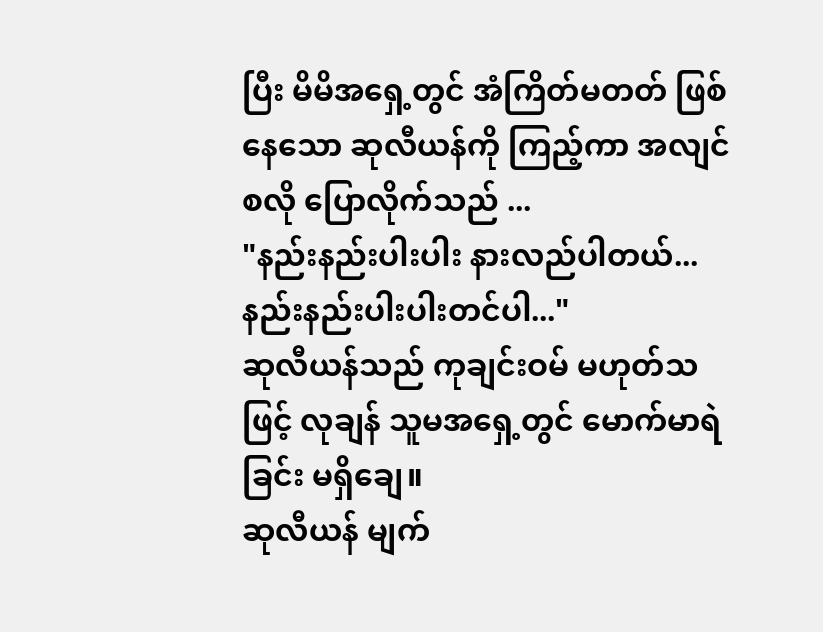ပြီး မိမိအရှေ့တွင် အံကြိတ်မတတ် ဖြစ်နေသော ဆုလီယန်ကို ကြည့်ကာ အလျင်စလို ပြောလိုက်သည် ...
"နည်းနည်းပါးပါး နားလည်ပါတယ်... နည်းနည်းပါးပါးတင်ပါ..."
ဆုလီယန်သည် ကုချင်းဝမ် မဟုတ်သဖြင့် လုချန် သူမအရှေ့တွင် မောက်မာရဲခြင်း မရှိချေ။
ဆုလီယန် မျက်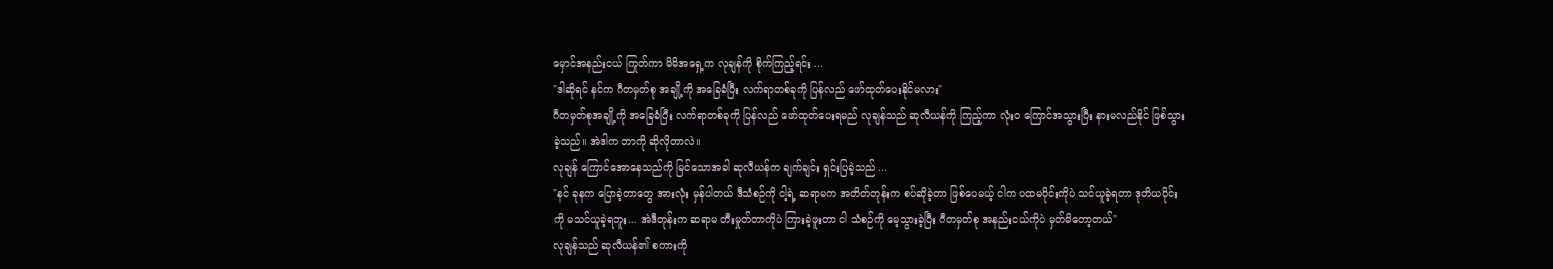မှောင်အနည်းငယ် ကြုတ်ကာ မိမိအရှေ့က လုချန်ကို စိုက်ကြည့်ရင်း ...
"ဒါဆိုရင် နင်က ဂီတမှတ်စု အချို့ကို အခြေခံပြီး လက်ရာတစ်ခုကို ပြန်လည် ဖော်ထုတ်ပေးနိုင်မလား"
ဂီတမှတ်စုအချို့ကို အခြေခံပြီး လက်ရာတစ်ခုကို ပြန်လည် ဖော်ထုတ်ပေးရမည် လုချန်သည် ဆုလီယန်ကို ကြည့်ကာ လုံးဝ ကြောင်အသွားပြီး နားမလည်နိုင် ဖြစ်သွားခဲ့သည်။ အဲဒါက ဘာကို ဆိုလိုတာလဲ။
လုချန် ကြောင်အောနေသည်ကို မြင်သောအခါ ဆုလီယန်က ချက်ချင်း ရှင်းပြခဲ့သည် ...
"နင် ခုနက ပြောခဲ့တာတွေ အားလုံး မှန်ပါတယ် ဒီသံစဉ်ကို ငါ့ရဲ့ ဆရာမက အတိတ်တုန်းက စပ်ဆိုခဲ့တာ ဖြစ်ပေမယ့် ငါက ပထမပိုင်းကိုပဲ သင်ယူခဲ့ရတာ ဒုတိယပိုင်းကို မသင်ယူခဲ့ရဘူး... အဲဒီတုန်းက ဆရာမ တီးမှုတ်တာကိုပဲ ကြားခဲ့ဖူးတာ ငါ သံစဉ်ကို မေ့သွားခဲ့ပြီး ဂီတမှတ်စု အနည်းငယ်ကိုပဲ မှတ်မိတော့တယ်"
လုချန်သည် ဆုလီယန်၏ စကားကို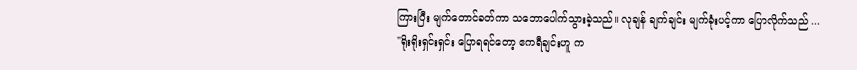ကြားပြီး မျက်တောင်ခတ်ကာ သဘောပေါက်သွားခဲ့သည်။ လုချန် ချက်ချင်း မျက်ခုံးပင့်ကာ ပြောလိုက်သည် ...
"ရိုးရိုးရှင်းရှင်း ပြောရရင်တော့ ဧကရီချင်းဟူ က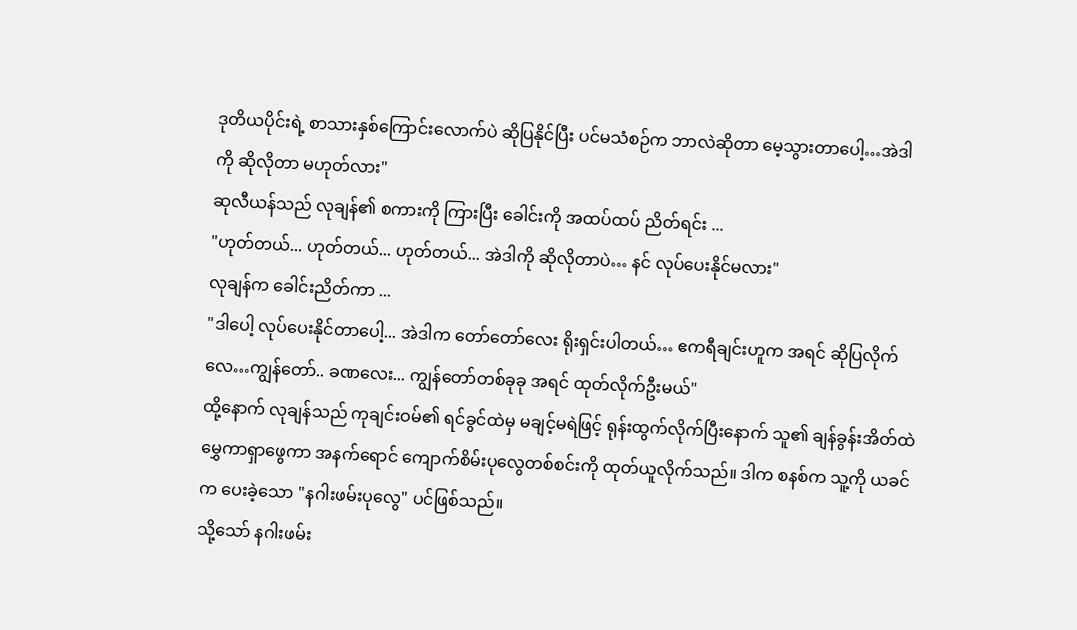ဒုတိယပိုင်းရဲ့ စာသားနှစ်ကြောင်းလောက်ပဲ ဆိုပြနိုင်ပြီး ပင်မသံစဉ်က ဘာလဲဆိုတာ မေ့သွားတာပေါ့…အဲဒါကို ဆိုလိုတာ မဟုတ်လား"
ဆုလီယန်သည် လုချန်၏ စကားကို ကြားပြီး ခေါင်းကို အထပ်ထပ် ညိတ်ရင်း ...
"ဟုတ်တယ်... ဟုတ်တယ်... ဟုတ်တယ်... အဲဒါကို ဆိုလိုတာပဲ… နင် လုပ်ပေးနိုင်မလား"
လုချန်က ခေါင်းညိတ်ကာ ...
"ဒါပေါ့ လုပ်ပေးနိုင်တာပေါ့... အဲဒါက တော်တော်လေး ရိုးရှင်းပါတယ်… ဧကရီချင်းဟူက အရင် ဆိုပြလိုက်လေ…ကျွန်တော်.. ခဏလေး... ကျွန်တော်တစ်ခုခု အရင် ထုတ်လိုက်ဦးမယ်"
ထို့နောက် လုချန်သည် ကုချင်းဝမ်၏ ရင်ခွင်ထဲမှ မချင့်မရဲဖြင့် ရုန်းထွက်လိုက်ပြီးနောက် သူ၏ ချန်ခွန်းအိတ်ထဲ မွှေကာရှာဖွေကာ အနက်ရောင် ကျောက်စိမ်းပုလွေတစ်စင်းကို ထုတ်ယူလိုက်သည်။ ဒါက စနစ်က သူ့ကို ယခင်က ပေးခဲ့သော "နဂါးဖမ်းပုလွေ" ပင်ဖြစ်သည်။
သို့သော် နဂါးဖမ်း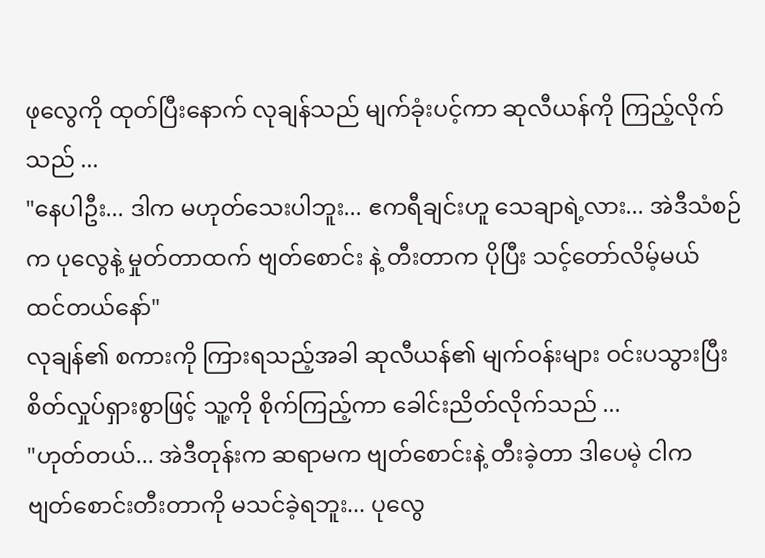ဖုလွေကို ထုတ်ပြီးနောက် လုချန်သည် မျက်ခုံးပင့်ကာ ဆုလီယန်ကို ကြည့်လိုက်သည် ...
"နေပါဦး... ဒါက မဟုတ်သေးပါဘူး... ဧကရီချင်းဟူ သေချာရဲ့လား... အဲဒီသံစဉ်က ပုလွေနဲ့ မှုတ်တာထက် ဗျတ်စောင်း နဲ့ တီးတာက ပိုပြီး သင့်တော်လိမ့်မယ် ထင်တယ်နော်"
လုချန်၏ စကားကို ကြားရသည့်အခါ ဆုလီယန်၏ မျက်ဝန်းများ ဝင်းပသွားပြီး စိတ်လှုပ်ရှားစွာဖြင့် သူ့ကို စိုက်ကြည့်ကာ ခေါင်းညိတ်လိုက်သည် ...
"ဟုတ်တယ်... အဲဒီတုန်းက ဆရာမက ဗျတ်စောင်းနဲ့ တီးခဲ့တာ ဒါပေမဲ့ ငါက ဗျတ်စောင်းတီးတာကို မသင်ခဲ့ရဘူး... ပုလွေ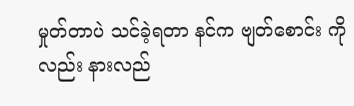မှုတ်တာပဲ သင်ခဲ့ရတာ နင်က ဗျတ်စောင်း ကိုလည်း နားလည်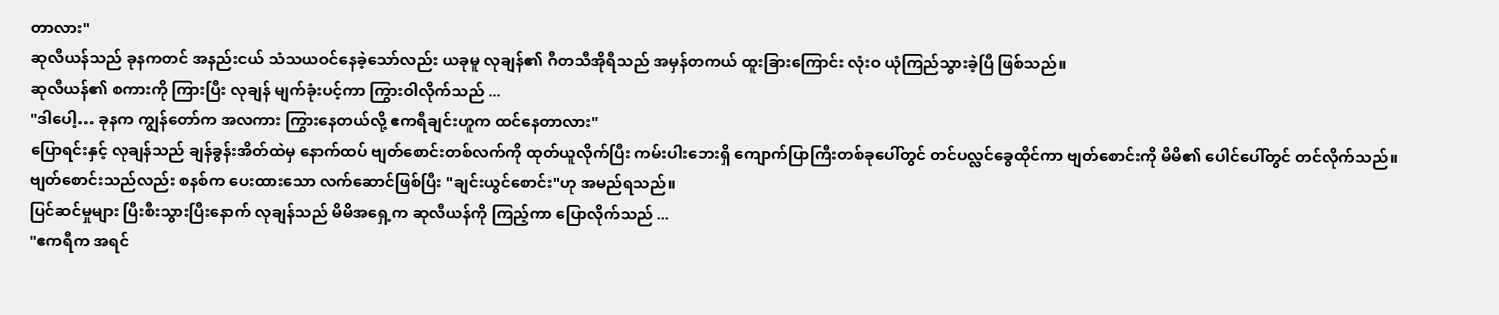တာလား"
ဆုလီယန်သည် ခုနကတင် အနည်းငယ် သံသယဝင်နေခဲ့သော်လည်း ယခုမူ လုချန်၏ ဂီတသီအိုရီသည် အမှန်တကယ် ထူးခြားကြောင်း လုံးဝ ယုံကြည်သွားခဲ့ပြီ ဖြစ်သည်။
ဆုလီယန်၏ စကားကို ကြားပြီး လုချန် မျက်ခုံးပင့်ကာ ကြွားဝါလိုက်သည် ...
"ဒါပေါ့… ခုနက ကျွန်တော်က အလကား ကြွားနေတယ်လို့ ဧကရီချင်းဟူက ထင်နေတာလား"
ပြောရင်းနှင့် လုချန်သည် ချန်ခွန်းအိတ်ထဲမှ နောက်ထပ် ဗျတ်စောင်းတစ်လက်ကို ထုတ်ယူလိုက်ပြီး ကမ်းပါးဘေးရှိ ကျောက်ပြာကြီးတစ်ခုပေါ်တွင် တင်ပလ္လင်ခွေထိုင်ကာ ဗျတ်စောင်းကို မိမိ၏ ပေါင်ပေါ်တွင် တင်လိုက်သည်။
ဗျတ်စောင်းသည်လည်း စနစ်က ပေးထားသော လက်ဆောင်ဖြစ်ပြီး "ချင်းယွင်စောင်း"ဟု အမည်ရသည်။
ပြင်ဆင်မှုများ ပြီးစီးသွားပြီးနောက် လုချန်သည် မိမိအရှေ့က ဆုလီယန်ကို ကြည့်ကာ ပြောလိုက်သည် ...
"ဧကရီက အရင်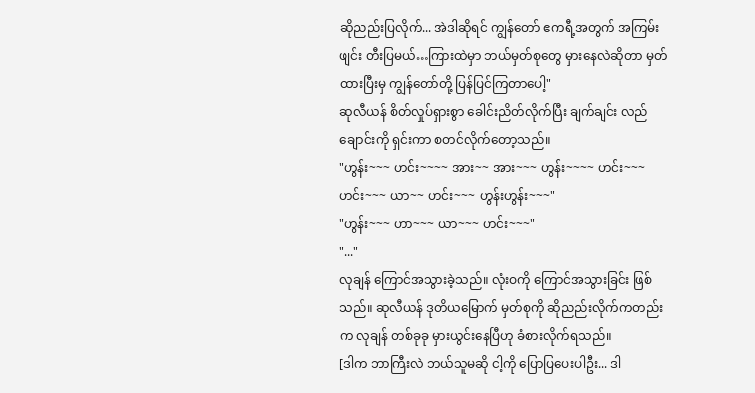ဆိုညည်းပြလိုက်... အဲဒါဆိုရင် ကျွန်တော် ဧကရီ့အတွက် အကြမ်းဖျင်း တီးပြမယ်…ကြားထဲမှာ ဘယ်မှတ်စုတွေ မှားနေလဲဆိုတာ မှတ်ထားပြီးမှ ကျွန်တော်တို့ ပြန်ပြင်ကြတာပေါ့"
ဆုလီယန် စိတ်လှုပ်ရှားစွာ ခေါင်းညိတ်လိုက်ပြီး ချက်ချင်း လည်ချောင်းကို ရှင်းကာ စတင်လိုက်တော့သည်။
"ဟွန်း~~~ ဟင်း~~~~ အား~~ အား~~~ ဟွန်း~~~~ ဟင်း~~~ ဟင်း~~~ ယာ~~ ဟင်း~~~ ဟွန်းဟွန်း~~~"
"ဟွန်း~~~ ဟာ~~~ ယာ~~~ ဟင်း~~~"
"..."
လုချန် ကြောင်အသွားခဲ့သည်။ လုံးဝကို ကြောင်အသွားခြင်း ဖြစ်သည်။ ဆုလီယန် ဒုတိယမြောက် မှတ်စုကို ဆိုညည်းလိုက်ကတည်းက လုချန် တစ်ခုခု မှားယွင်းနေပြီဟု ခံစားလိုက်ရသည်။
[ဒါက ဘာကြီးလဲ ဘယ်သူမဆို ငါ့ကို ပြောပြပေးပါဦး... ဒါ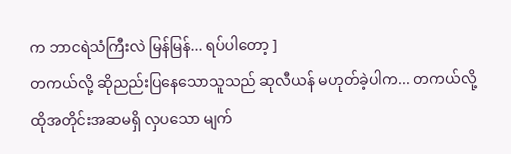က ဘာငရဲသံကြီးလဲ မြန်မြန်... ရပ်ပါတော့ ]
တကယ်လို့ ဆိုညည်းပြနေသောသူသည် ဆုလီယန် မဟုတ်ခဲ့ပါက... တကယ်လို့ ထိုအတိုင်းအဆမရှိ လှပသော မျက်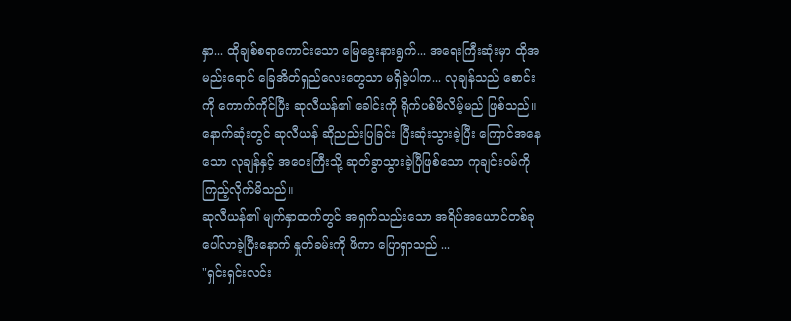နှာ... ထိုချစ်စရာကောင်းသော မြေခွေးနားရွက်... အရေးကြီးဆုံးမှာ ထိုအမည်းရောင် ခြေအိတ်ရှည်လေးတွေသာ မရှိခဲ့ပါက... လုချန်သည် စောင်းကို ကောက်ကိုင်ပြီး ဆုလီယန်၏ ခေါင်းကို ရိုက်ပစ်မိလိမ့်မည် ဖြစ်သည်။
နောက်ဆုံးတွင် ဆုလီယန် ဆိုညည်းပြခြင်း ပြီးဆုံးသွားခဲ့ပြီး ကြောင်အနေသော လုချန်နှင့် အဝေးကြီးသို့ ဆုတ်ခွာသွားခဲ့ပြီဖြစ်သော ကုချင်းဝမ်ကို ကြည့်လိုက်မိသည်။
ဆုလီယန်၏ မျက်နှာထက်တွင် အရှက်သည်းသော အရိပ်အယောင်တစ်ခု ပေါ်လာခဲ့ပြီးနောက် နှုတ်ခမ်းကို ဖိကာ ပြောရှာသည် ...
"ရှင်းရှင်းလင်း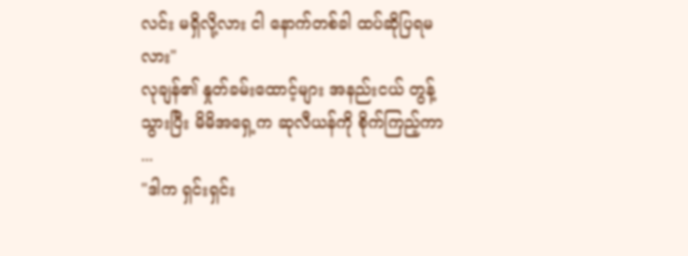လင်း မရှိလို့လား ငါ နောက်တစ်ခါ ထပ်ဆိုပြရမလား"
လုချန်၏ နှုတ်ခမ်းထောင့်များ အနည်းငယ် တွန့်သွားပြီး မိမိအရှေ့က ဆုလီယန်ကို စိုက်ကြည့်ကာ ...
"ဒါက ရှင်းရှင်း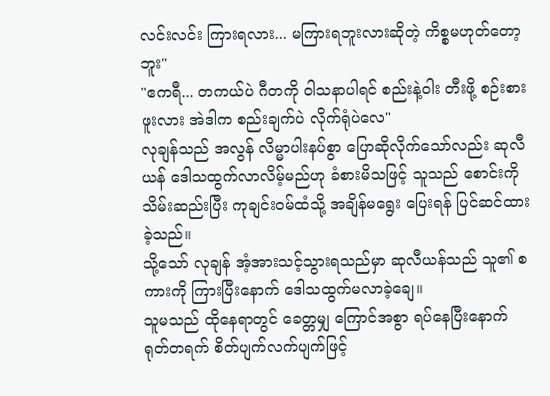လင်းလင်း ကြားရလား... မကြားရဘူးလားဆိုတဲ့ ကိစ္စမဟုတ်တော့ဘူး"
"ဧကရီ... တကယ်ပဲ ဂီတကို ဝါသနာပါရင် စည်းနဲ့၀ါး တီးဖို့ စဉ်းစားဖူးလား အဲဒါက စည်းချက်ပဲ လိုက်ရုံပဲလေ"
လုချန်သည် အလွန် လိမ္မာပါးနပ်စွာ ပြောဆိုလိုက်သော်လည်း ဆုလီယန် ဒေါသထွက်လာလိမ့်မည်ဟု ခံစားမိသဖြင့် သူသည် စောင်းကို သိမ်းဆည်းပြီး ကုချင်းဝမ်ထံသို့ အချိန်မရွေး ပြေးရန် ပြင်ဆင်ထားခဲ့သည်။
သို့သော် လုချန် အံ့အားသင့်သွားရသည်မှာ ဆုလီယန်သည် သူ၏ စကားကို ကြားပြီးနောက် ဒေါသထွက်မလာခဲ့ချေ။
သူမသည် ထိုနေရာတွင် ခေတ္တမျှ ကြောင်အစွာ ရပ်နေပြီးနောက် ရုတ်တရက် စိတ်ပျက်လက်ပျက်ဖြင့်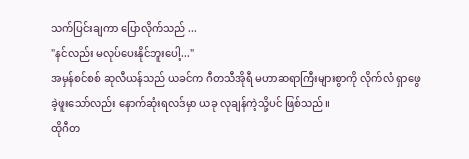သက်ပြင်းချကာ ပြောလိုက်သည် ...
"နင်လည်း မလုပ်ပေးနိုင်ဘူးပေါ့..."
အမှန်စင်စစ် ဆုလီယန်သည် ယခင်က ဂီတသီအိုရီ မဟာဆရာကြီးများစွာကို လိုက်လံ ရှာဖွေခဲ့ဖူးသော်လည်း နောက်ဆုံးရလဒ်မှာ ယခု လုချန်ကဲ့သို့ပင် ဖြစ်သည်။
ထိုဂီတ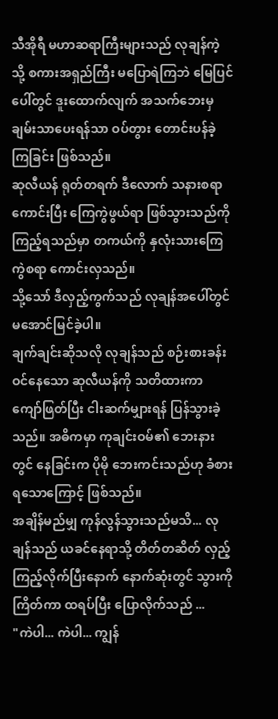သီအိုရီ မဟာဆရာကြီးများသည် လုချန်ကဲ့သို့ စကားအရှည်ကြီး မပြောရဲကြဘဲ မြေပြင်ပေါ်တွင် ဒူးထောက်လျက် အသက်ဘေးမှ ချမ်းသာပေးရန်သာ ဝပ်တွား တောင်းပန်ခဲ့ကြခြင်း ဖြစ်သည်။
ဆုလီယန် ရုတ်တရက် ဒီလောက် သနားစရာကောင်းပြီး ကြေကွဲဖွယ်ရာ ဖြစ်သွားသည်ကို ကြည့်ရသည်မှာ တကယ်ကို နှလုံးသားကြေကွဲစရာ ကောင်းလှသည်။
သို့သော် ဒီလှည့်ကွက်သည် လုချန်အပေါ်တွင် မအောင်မြင်ခဲ့ပါ။
ချက်ချင်းဆိုသလို လုချန်သည် စဉ်းစားခန်းဝင်နေသော ဆုလီယန်ကို သတိထားကာ ကျော်ဖြတ်ပြီး ငါးဆက်မျှားရန် ပြန်သွားခဲ့သည်။ အဓိကမှာ ကုချင်းဝမ်၏ ဘေးနားတွင် နေခြင်းက ပိုမို ဘေးကင်းသည်ဟု ခံစားရသောကြောင့် ဖြစ်သည်။
အချိန်မည်မျှ ကုန်လွန်သွားသည်မသိ... လုချန်သည် ယခင်နေရာသို့ တိတ်တဆိတ် လှည့်ကြည့်လိုက်ပြီးနောက် နောက်ဆုံးတွင် သွားကိုကြိတ်ကာ ထရပ်ပြီး ပြောလိုက်သည် ...
"ကဲပါ... ကဲပါ... ကျွန်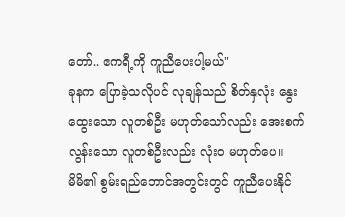တော်.. ဧကရီ့ကို ကူညီပေးပါ့မယ်"
ခုနက ပြောခဲ့သလိုပင် လုချန်သည် စိတ်နှလုံး နွေးထွေးသော လူတစ်ဦး မဟုတ်သော်လည်း အေးစက်လွန်းသော လူတစ်ဦးလည်း လုံးဝ မဟုတ်ပေ။
မိမိ၏ စွမ်းရည်ဘောင်အတွင်းတွင် ကူညီပေးနိုင်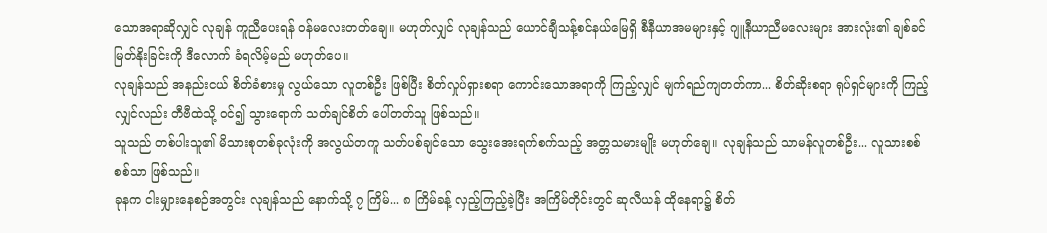သောအရာဆိုလျှင် လုချန် ကူညီပေးရန် ဝန်မလေးတတ်ချေ။ မဟုတ်လျှင် လုချန်သည် ယောင်ချီသန့်စင်နယ်မြေရှိ စီနီယာအမများနှင့် ဂျူနီယာညီမလေးများ အားလုံး၏ ချစ်ခင်မြတ်နိုးခြင်းကို ဒီလောက် ခံရလိမ့်မည် မဟုတ်ပေ။
လုချန်သည် အနည်းငယ် စိတ်ခံစားမှု လွယ်သော လူတစ်ဦး ဖြစ်ပြီး စိတ်လှုပ်ရှားစရာ ကောင်းသောအရာကို ကြည့်လျှင် မျက်ရည်ကျတတ်ကာ... စိတ်ဆိုးစရာ ရုပ်ရှင်များကို ကြည့်လျှင်လည်း တီဗီထဲသို့ ဝင်၍ သွားရောက် သတ်ချင်စိတ် ပေါ်တတ်သူ ဖြစ်သည်။
သူသည် တစ်ပါးသူ၏ မိသားစုတစ်ခုလုံးကို အလွယ်တကူ သတ်ပစ်ချင်သော သွေးအေးရက်စက်သည့် အတ္တသမားမျိုး မဟုတ်ချေ။ လုချန်သည် သာမန်လူတစ်ဦး... လူသားစစ်စစ်သာ ဖြစ်သည်။
ခုနက ငါးမျှားနေစဉ်အတွင်း လုချန်သည် နောက်သို့ ၇ ကြိမ်... ၈ ကြိမ်ခန့် လှည့်ကြည့်ခဲ့ပြီး အကြိမ်တိုင်းတွင် ဆုလီယန် ထိုနေရာ၌ စိတ်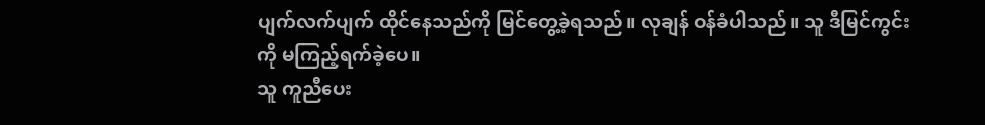ပျက်လက်ပျက် ထိုင်နေသည်ကို မြင်တွေ့ခဲ့ရသည်။ လုချန် ဝန်ခံပါသည်။ သူ ဒီမြင်ကွင်းကို မကြည့်ရက်ခဲ့ပေ။
သူ ကူညီပေး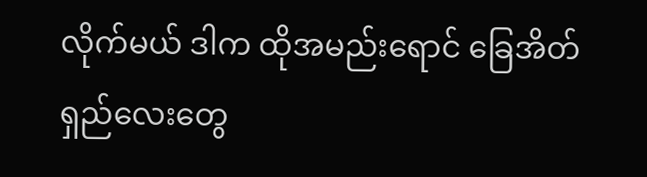လိုက်မယ် ဒါက ထိုအမည်းရောင် ခြေအိတ်ရှည်လေးတွေ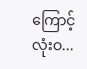ကြောင့် လုံးဝ...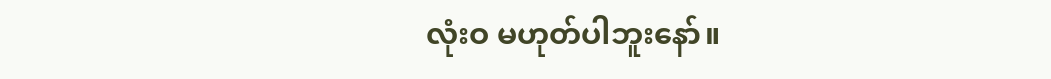လုံးဝ မဟုတ်ပါဘူးနော်။